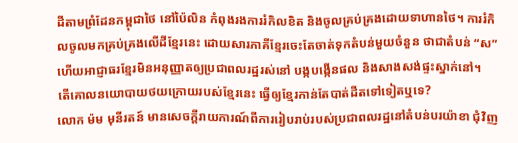ដីតាមព្រំដែនកម្ពុជាថៃ នៅប៉ៃលិន កំពុងរងការរំកិលខិត និងចូលគ្រប់គ្រងដោយទាហានថៃ។ ការរំកិលចូលមកគ្រប់គ្រងលើដីខ្មែរនេះ ដោយសារភាគីខ្មែរចេះតែចាត់ទុកតំបន់មួយចំនួន ថាជាតំបន់ “ស” ហើយអាជ្ញាធរខ្មែរមិនអនុញ្ញាតឲ្យប្រជាពលរដ្ឋរស់នៅ បង្កបង្កើនផល និងសាងសង់ផ្ទះស្នាក់នៅ។
តើគោលនយោបាយថយក្រោយរបស់ខ្មែរនេះ ធ្វើឲ្យខ្មែរកាន់តែបាត់ដីតទៅទៀតឬទេ?
លោក ម៉ម មុនីរតន៍ មានសេចក្ដីរាយការណ៍ពីការរៀបរាប់របស់ប្រជាពលរដ្ឋនៅតំបន់បរយ៉ាខា ជុំវិញ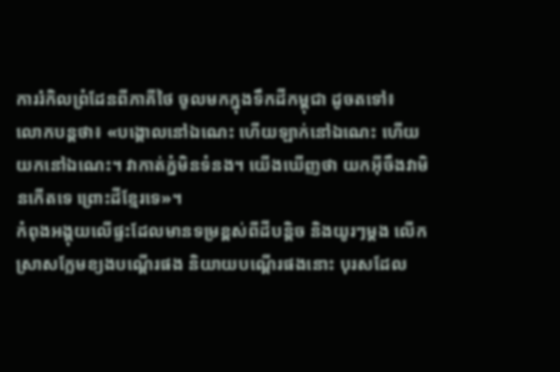ការរំកិលព្រំដែនពីភាគីថៃ ចូលមកក្នុងទឹកដីកម្ពុជា ដូចតទៅ៖
លោកបន្តថា៖ «បង្គោលនៅឯណេះ ហើយឡាក់នៅឯណេះ ហើយយកនៅឯណេះ។ វាកាត់ភ្នំមិនទំនង។ យើងឃើញថា យកអ៊ីចឹងវាមិនកើតទេ ព្រោះដីខ្មែរទេ»។
កំពុងអង្គុយលើផ្ទះដែលមានទម្រខ្ពស់ពីដីបន្តិច និងយូរៗម្ដង លើកស្រាសក្លែមខ្យងបណ្ដើរផង និយាយបណ្ដើរផងនោះ បុរសដែល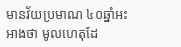មានវ័យប្រមាណ ៤០ឆ្នាំអះអាងថា មូលហេតុដែ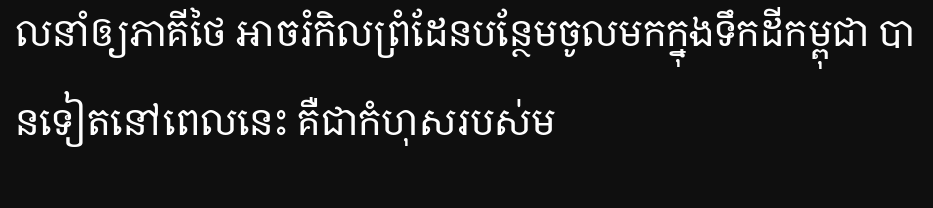លនាំឲ្យភាគីថៃ អាចរំកិលព្រំដែនបន្ថែមចូលមកក្នុងទឹកដីកម្ពុជា បានទៀតនៅពេលនេះ គឺជាកំហុសរបស់ម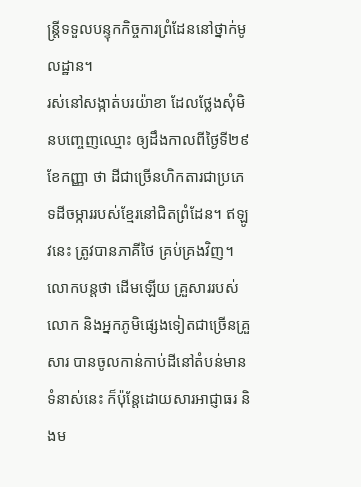ន្ត្រីទទួលបន្ទុកកិច្ចការព្រំដែននៅថ្នាក់មូលដ្ឋាន។
រស់នៅសង្កាត់បរយ៉ាខា ដែលថ្លែងសុំមិនបញ្ចេញឈ្មោះ ឲ្យដឹងកាលពីថ្ងៃទី២៩ ខែកញ្ញា ថា ដីជាច្រើនហិកតារជាប្រភេទដីចម្ការរបស់ខ្មែរនៅជិតព្រំដែន។ ឥឡូវនេះ ត្រូវបានភាគីថៃ គ្រប់គ្រងវិញ។ លោកបន្តថា ដើមឡើយ គ្រួសាររបស់លោក និងអ្នកភូមិផ្សេងទៀតជាច្រើនគ្រួសារ បានចូលកាន់កាប់ដីនៅតំបន់មានទំនាស់នេះ ក៏ប៉ុន្តែដោយសារអាជ្ញាធរ និងម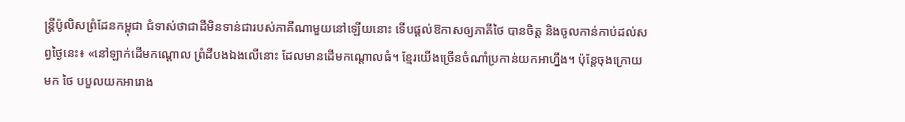ន្ត្រីប៉ូលិសព្រំដែនកម្ពុជា ជំទាស់ថាជាដីមិនទាន់ជារបស់ភាគីណាមួយនៅឡើយនោះ ទើបផ្ដល់ឱកាសឲ្យភាគីថៃ បានចិត្ត និងចូលកាន់កាប់ដល់សព្វថ្ងៃនេះ៖ «នៅឡាក់ដើមកណ្ដោល ព្រំដីបងឯងលើនោះ ដែលមានដើមកណ្ដោលធំ។ ខ្មែរយើងច្រើនចំណាំប្រកាន់យកអាហ្នឹង។ ប៉ុន្តែចុងក្រោយមក ថៃ បបួលយកអារោង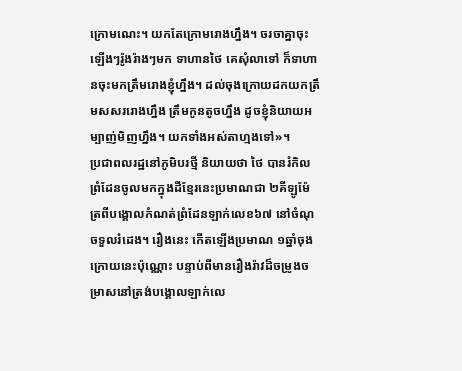ក្រោមណេះ។ យកតែក្រោមរោងហ្នឹង។ ចរចាគ្នាចុះឡើងៗរ៉ូងរ៉ាងៗមក ទាហានថៃ គេសុំលាទៅ ក៏ទាហានចុះមកត្រឹមរោងខ្ញុំហ្នឹង។ ដល់ចុងក្រោយដកយកត្រឹមសសររោងហ្នឹង ត្រឹមកូនតូចហ្នឹង ដូចខ្ញុំនិយាយអម្បាញ់មិញហ្នឹង។ យកទាំងអស់តាហ្មងទៅ»។
ប្រជាពលរដ្ឋនៅភូមិបរថ្មី និយាយថា ថៃ បានរំកិលព្រំដែនចូលមកក្នុងដីខ្មែរនេះប្រមាណជា ២គីឡូម៉ែត្រពីបង្គោលកំណត់ព្រំដែនឡាក់លេខ៦៧ នៅចំណុចទួលរំដេង។ រឿងនេះ កើតឡើងប្រមាណ ១ឆ្នាំចុងក្រោយនេះប៉ុណ្ណោះ បន្ទាប់ពីមានរឿងរ៉ាវដ៏ចម្រូងចម្រាសនៅត្រង់បង្គោលឡាក់លេ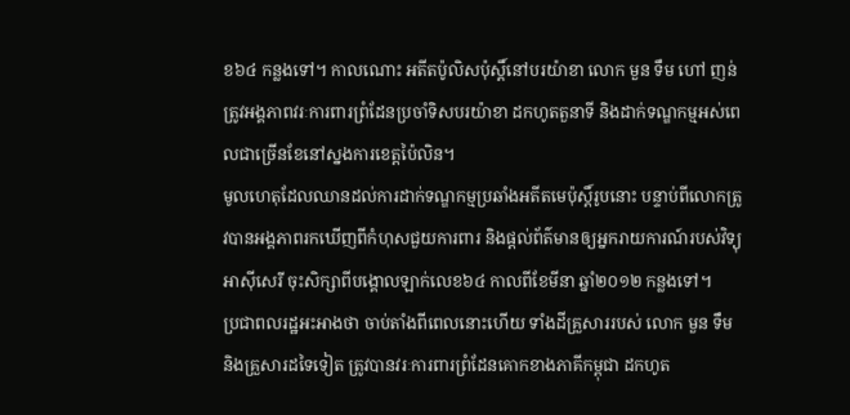ខ៦៤ កន្លងទៅ។ កាលណោះ អតីតប៉ូលិសប៉ុស្តិ៍នៅបរយ៉ាខា លោក មួន ទឹម ហៅ ញន់ ត្រូវអង្គភាពវរៈការពារព្រំដែនប្រចាំទិសបរយ៉ាខា ដកហូតតួនាទី និងដាក់ទណ្ឌកម្មអស់ពេលជាច្រើនខែនៅស្នងការខេត្តប៉ៃលិន។
មូលហេតុដែលឈានដល់ការដាក់ទណ្ឌកម្មប្រឆាំងអតីតមេប៉ុស្តិ៍រូបនោះ បន្ទាប់ពីលោកត្រូវបានអង្គភាពរកឃើញពីកំហុសជួយការពារ និងផ្ដល់ព័ត៌មានឲ្យអ្នករាយការណ៍របស់វិទ្យុអាស៊ីសេរី ចុះសិក្សាពីបង្គោលឡាក់លេខ៦៤ កាលពីខែមីនា ឆ្នាំ២០១២ កន្លងទៅ។
ប្រជាពលរដ្ឋអះអាងថា ចាប់តាំងពីពេលនោះហើយ ទាំងដីគ្រួសាររបស់ លោក មួន ទឹម និងគ្រួសារដទៃទៀត ត្រូវបានវរៈការពារព្រំដែនគោកខាងភាគីកម្ពុជា ដកហូត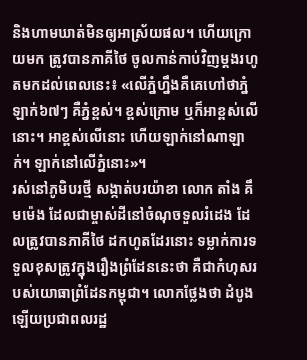និងហាមឃាត់មិនឲ្យអាស្រ័យផល។ ហើយក្រោយមក ត្រូវបានភាគីថៃ ចូលកាន់កាប់វិញម្ដងរហូតមកដល់ពេលនេះ៖ «លើភ្នំហ្នឹងគឺគេហៅថាភ្នំឡាក់៦៧ៗ គឺភ្នំខ្ពស់។ ខ្ពស់ក្រោម ឬក៏អាខ្ពស់លើនោះ។ អាខ្ពស់លើនោះ ហើយឡាក់នៅណាឡាក់។ ឡាក់នៅលើភ្នំនោះ»។
រស់នៅភូមិបរថ្មី សង្កាត់បរយ៉ាខា លោក តាំង គឹមម៉េង ដែលជាម្ចាស់ដីនៅចំណុចទួលរំដេង ដែលត្រូវបានភាគីថៃ ដកហូតដែរនោះ ទម្លាក់ការទទួលខុសត្រូវក្នុងរឿងព្រំដែននេះថា គឺជាកំហុសរបស់យោធាព្រំដែនកម្ពុជា។ លោកថ្លែងថា ដំបូងឡើយប្រជាពលរដ្ឋ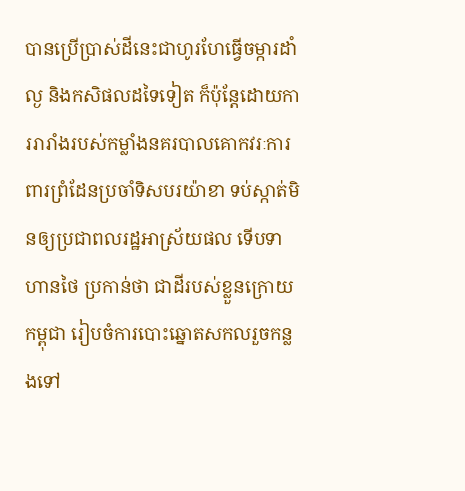បានប្រើប្រាស់ដីនេះជាហូរហែធ្វើចម្ការដាំល្ង និងកសិផលដទៃទៀត ក៏ប៉ុន្តែដោយការរារាំងរបស់កម្លាំងនគរបាលគោកវរៈការពារព្រំដែនប្រចាំទិសបរយ៉ាខា ទប់ស្កាត់មិនឲ្យប្រជាពលរដ្ឋអាស្រ័យផល ទើបទាហានថៃ ប្រកាន់ថា ជាដីរបស់ខ្លួនក្រោយកម្ពុជា រៀបចំការបោះឆ្នោតសកលរួចកន្លងទៅ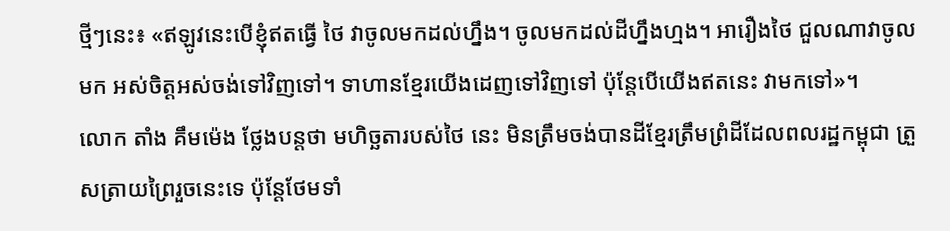ថ្មីៗនេះ៖ «ឥឡូវនេះបើខ្ញុំឥតធ្វើ ថៃ វាចូលមកដល់ហ្នឹង។ ចូលមកដល់ដីហ្នឹងហ្មង។ អារឿងថៃ ជួលណាវាចូលមក អស់ចិត្តអស់ចង់ទៅវិញទៅ។ ទាហានខ្មែរយើងដេញទៅវិញទៅ ប៉ុន្តែបើយើងឥតនេះ វាមកទៅ»។
លោក តាំង គឹមម៉េង ថ្លែងបន្តថា មហិច្ឆតារបស់ថៃ នេះ មិនត្រឹមចង់បានដីខ្មែរត្រឹមព្រំដីដែលពលរដ្ឋកម្ពុជា ត្រួសត្រាយព្រៃរួចនេះទេ ប៉ុន្តែថែមទាំ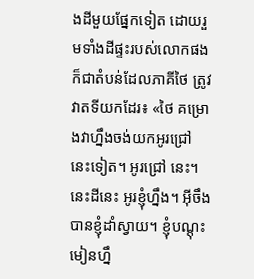ងដីមួយផ្នែកទៀត ដោយរួមទាំងដីផ្ទះរបស់លោកផង ក៏ជាតំបន់ដែលភាគីថៃ ត្រូវវាតទីយកដែរ៖ «ថៃ គម្រោងវាហ្នឹងចង់យកអូរជ្រៅ នេះទៀត។ អូរជ្រៅ នេះ។ នេះដីនេះ អូរខ្ញុំហ្នឹង។ អ៊ីចឹងបានខ្ញុំដាំស្វាយ។ ខ្ញុំបណ្ដុះមៀនហ្នឹ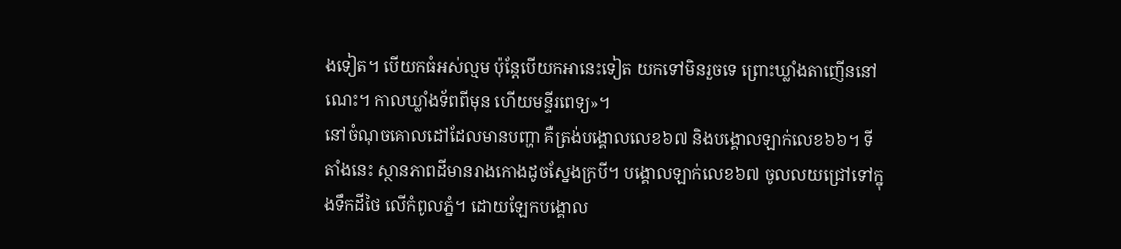ងទៀត។ បើយកធំអស់ល្មម ប៉ុន្តែបើយកអានេះទៀត យកទៅមិនរួចទេ ព្រោះឃ្លាំងតាញើននៅណេះ។ កាលឃ្លាំងទ័ពពីមុន ហើយមន្ទីរពេទ្យ»។
នៅចំណុចគោលដៅដែលមានបញ្ហា គឺត្រង់បង្គោលលេខ៦៧ និងបង្គោលឡាក់លេខ៦៦។ ទីតាំងនេះ ស្ថានភាពដីមានរាងកោងដូចស្នែងក្របី។ បង្គោលឡាក់លេខ៦៧ ចូលលយជ្រៅទៅក្នុងទឹកដីថៃ លើកំពូលភ្នំ។ ដោយឡែកបង្គោល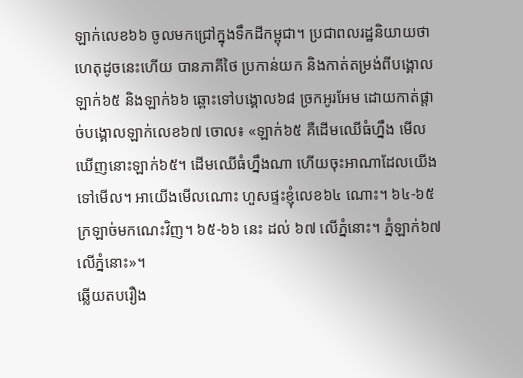ឡាក់លេខ៦៦ ចូលមកជ្រៅក្នុងទឹកដីកម្ពុជា។ ប្រជាពលរដ្ឋនិយាយថា ហេតុដូចនេះហើយ បានភាគីថៃ ប្រកាន់យក និងកាត់តម្រង់ពីបង្គោលឡាក់៦៥ និងឡាក់៦៦ ឆ្ពោះទៅបង្គោល៦៨ ច្រកអូរអែម ដោយកាត់ផ្ដាច់បង្គោលឡាក់លេខ៦៧ ចោល៖ «ឡាក់៦៥ គឺដើមឈើធំហ្នឹង មើលឃើញនោះឡាក់៦៥។ ដើមឈើធំហ្នឹងណា ហើយចុះអាណាដែលយើងទៅមើល។ អាយើងមើលណោះ ហួសផ្ទះខ្ញុំលេខ៦៤ ណោះ។ ៦៤-៦៥ ក្រឡាច់មកណេះវិញ។ ៦៥-៦៦ នេះ ដល់ ៦៧ លើភ្នំនោះ។ ភ្នំឡាក់៦៧ លើភ្នំនោះ»។
ឆ្លើយតបរឿង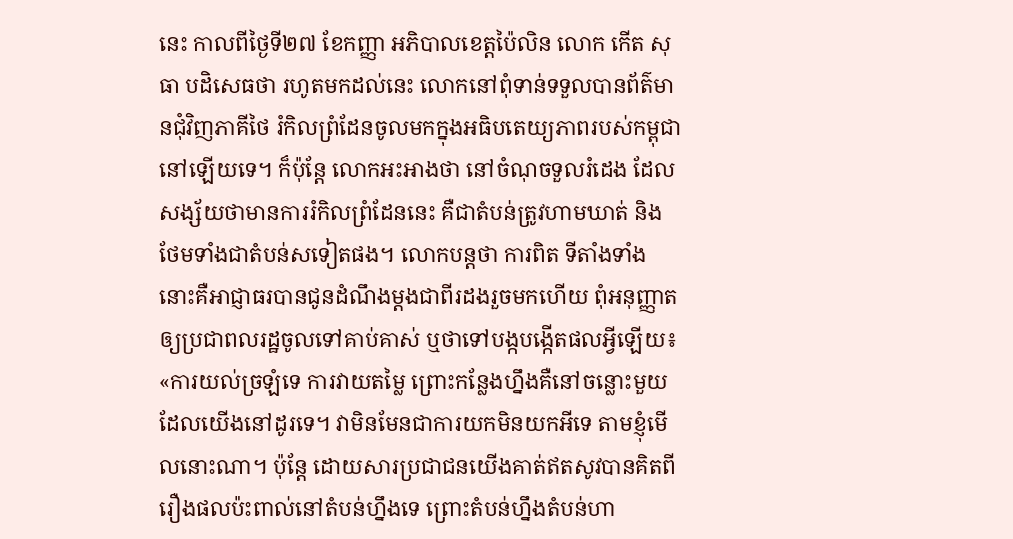នេះ កាលពីថ្ងៃទី២៧ ខែកញ្ញា អភិបាលខេត្តប៉ៃលិន លោក កើត សុធា បដិសេធថា រហូតមកដល់នេះ លោកនៅពុំទាន់ទទួលបានព័ត៌មានជុំវិញភាគីថៃ រំកិលព្រំដែនចូលមកក្នុងអធិបតេយ្យភាពរបស់កម្ពុជា នៅឡើយទេ។ ក៏ប៉ុន្តែ លោកអះអាងថា នៅចំណុចទួលរំដេង ដែលសង្ស័យថាមានការរំកិលព្រំដែននេះ គឺជាតំបន់ត្រូវហាមឃាត់ និងថែមទាំងជាតំបន់សទៀតផង។ លោកបន្តថា ការពិត ទីតាំងទាំងនោះគឺអាជ្ញាធរបានជូនដំណឹងម្ដងជាពីរដងរួចមកហើយ ពុំអនុញ្ញាតឲ្យប្រជាពលរដ្ឋចូលទៅគាប់គាស់ ឬថាទៅបង្កបង្កើតផលអ្វីឡើយ៖ «ការយល់ច្រឡំទេ ការវាយតម្លៃ ព្រោះកន្លែងហ្នឹងគឺនៅចន្លោះមួយដែលយើងនៅដូរទេ។ វាមិនមែនជាការយកមិនយកអីទេ តាមខ្ញុំមើលនោះណា។ ប៉ុន្តែ ដោយសារប្រជាជនយើងគាត់ឥតសូវបានគិតពីរឿងផលប៉ះពាល់នៅតំបន់ហ្នឹងទេ ព្រោះតំបន់ហ្នឹងតំបន់ហា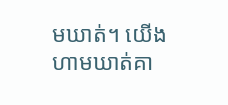មឃាត់។ យើងហាមឃាត់គា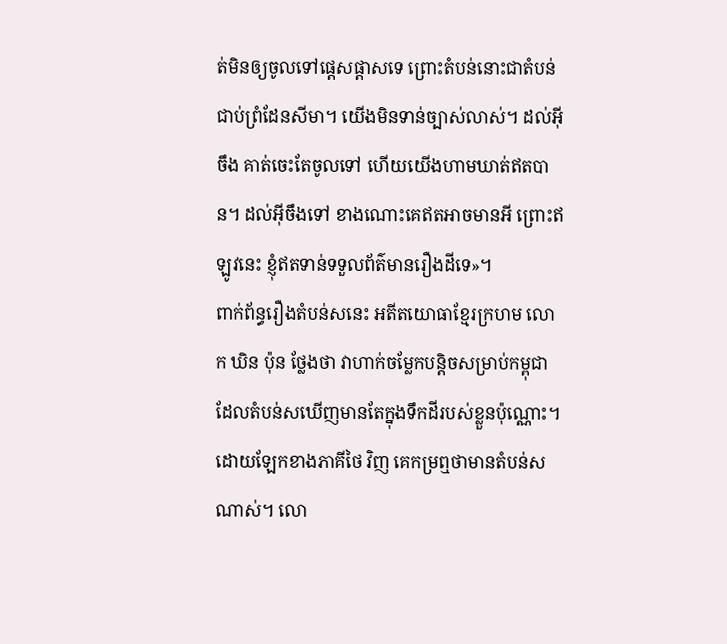ត់មិនឲ្យចូលទៅផ្ដេសផ្ដាសទេ ព្រោះតំបន់នោះជាតំបន់ជាប់ព្រំដែនសីមា។ យើងមិនទាន់ច្បាស់លាស់។ ដល់អ៊ីចឹង គាត់ចេះតែចូលទៅ ហើយយើងហាមឃាត់ឥតបាន។ ដល់អ៊ីចឹងទៅ ខាងណោះគេឥតអាចមានអី ព្រោះឥឡូវនេះ ខ្ញុំឥតទាន់ទទួលព័ត៌មានរឿងដីទេ»។
ពាក់ព័ន្ធរឿងតំបន់សនេះ អតីតយោធាខ្មែរក្រហម លោក ឃិន ប៉ុន ថ្លែងថា វាហាក់ចម្លែកបន្តិចសម្រាប់កម្ពុជា ដែលតំបន់សឃើញមានតែក្នុងទឹកដីរបស់ខ្លួនប៉ុណ្ណោះ។ ដោយឡែកខាងភាគីថៃ វិញ គេកម្រឮថាមានតំបន់សណាស់។ លោ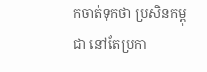កចាត់ទុកថា ប្រសិនកម្ពុជា នៅតែប្រកា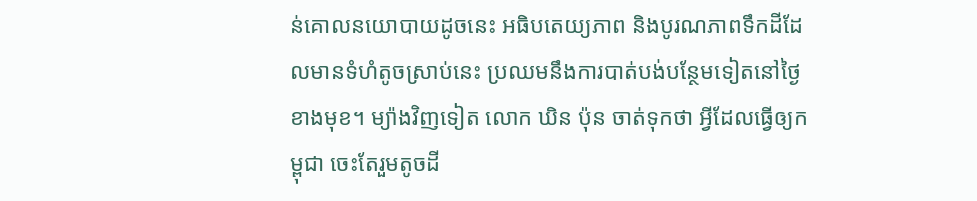ន់គោលនយោបាយដូចនេះ អធិបតេយ្យភាព និងបូរណភាពទឹកដីដែលមានទំហំតូចស្រាប់នេះ ប្រឈមនឹងការបាត់បង់បន្ថែមទៀតនៅថ្ងៃខាងមុខ។ ម្យ៉ាងវិញទៀត លោក ឃិន ប៉ុន ចាត់ទុកថា អ្វីដែលធ្វើឲ្យកម្ពុជា ចេះតែរួមតូចដី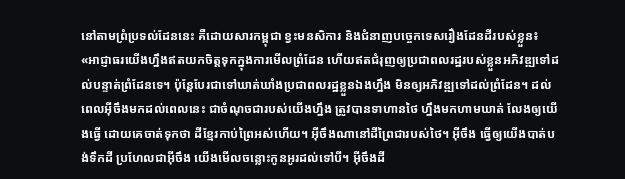នៅតាមព្រំប្រទល់ដែននេះ គឺដោយសារកម្ពុជា ខ្វះមនសិការ និងជំនាញបច្ចេកទេសរឿងដែនដីរបស់ខ្លួន៖ «អាជ្ញាធរយើងហ្នឹងឥតយកចិត្តទុកក្នុងការមើលព្រំដែន ហើយឥតជំរុញឲ្យប្រជាពលរដ្ឋរបស់ខ្លួនអភិវឌ្ឍទៅដល់បន្ទាត់ព្រំដែនទេ។ ប៉ុន្តែបែរជាទៅឃាត់ឃាំងប្រជាពលរដ្ឋខ្លួនឯងហ្នឹង មិនឲ្យអភិវឌ្ឍទៅដល់ព្រំដែន។ ដល់ពេលអ៊ីចឹងមកដល់ពេលនេះ ជាចំណុចជារបស់យើងហ្នឹង ត្រូវបានទាហានថៃ ហ្នឹងមកហាមឃាត់ លែងឲ្យយើងធ្វើ ដោយគេចាត់ទុកថា ដីខ្មែរកាប់ព្រៃអស់ហើយ។ អ៊ីចឹងណានៅដីព្រៃជារបស់ថៃ។ អ៊ីចឹង ធ្វើឲ្យយើងបាត់បង់ទឹកដី ប្រហែលជាអ៊ីចឹង យើងមើលចន្លោះកូនអូរដល់ទៅបី។ អ៊ីចឹងដី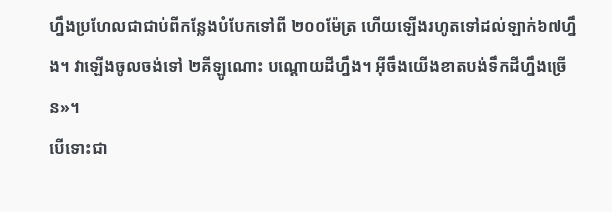ហ្នឹងប្រហែលជាជាប់ពីកន្លែងបំបែកទៅពី ២០០ម៉ែត្រ ហើយឡើងរហូតទៅដល់ឡាក់៦៧ហ្នឹង។ វាឡើងចូលចង់ទៅ ២គីឡូណោះ បណ្ដោយដីហ្នឹង។ អ៊ីចឹងយើងខាតបង់ទឹកដីហ្នឹងច្រើន»។
បើទោះជា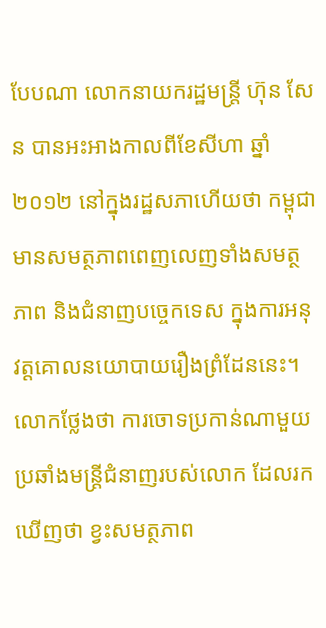បែបណា លោកនាយករដ្ឋមន្ត្រី ហ៊ុន សែន បានអះអាងកាលពីខែសីហា ឆ្នាំ២០១២ នៅក្នុងរដ្ឋសភាហើយថា កម្ពុជា មានសមត្ថភាពពេញលេញទាំងសមត្ថភាព និងជំនាញបច្ចេកទេស ក្នុងការអនុវត្តគោលនយោបាយរឿងព្រំដែននេះ។ លោកថ្លែងថា ការចោទប្រកាន់ណាមួយប្រឆាំងមន្ត្រីជំនាញរបស់លោក ដែលរកឃើញថា ខ្វះសមត្ថភាព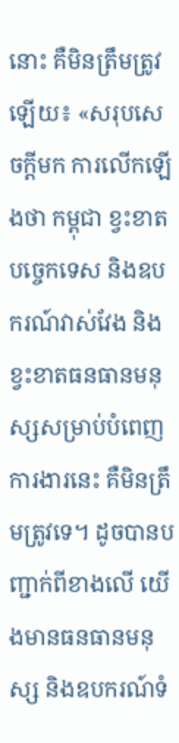នោះ គឺមិនត្រឹមត្រូវឡើយ៖ «សរុបសេចក្ដីមក ការលើកឡើងថា កម្ពុជា ខ្វះខាតបច្ចេកទេស និងឧបករណ៍វាស់វែង និងខ្វះខាតធនធានមនុស្សសម្រាប់បំពេញការងារនេះ គឺមិនត្រឹមត្រូវទេ។ ដូចបានបញ្ជាក់ពីខាងលើ យើងមានធនធានមនុស្ស និងឧបករណ៍ទំ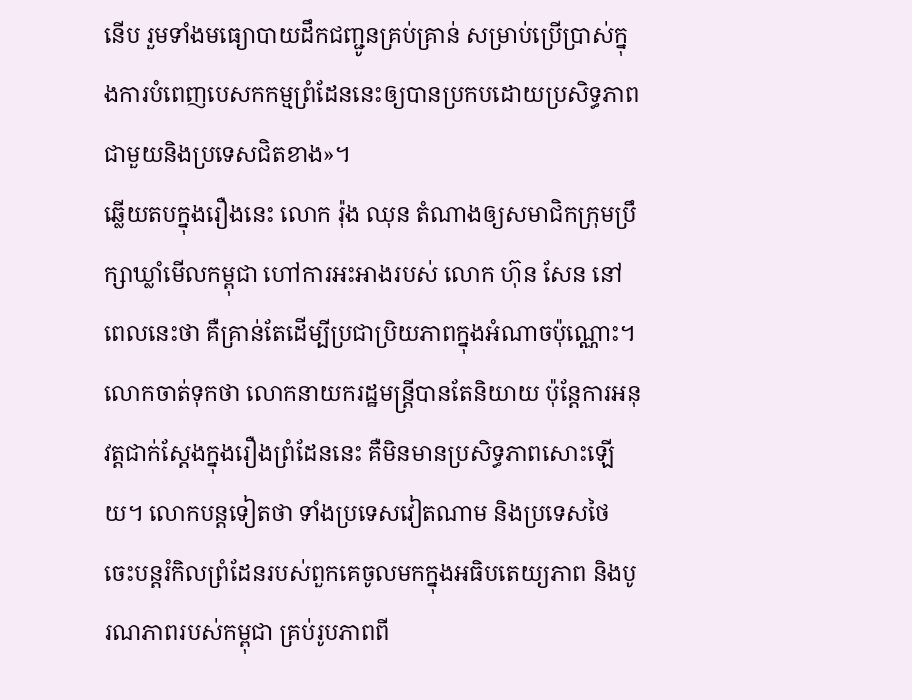នើប រួមទាំងមធ្យោបាយដឹកជញ្ជូនគ្រប់គ្រាន់ សម្រាប់ប្រើប្រាស់ក្នុងការបំពេញបេសកកម្មព្រំដែននេះឲ្យបានប្រកបដោយប្រសិទ្ធភាព ជាមួយនិងប្រទេសជិតខាង»។
ឆ្លើយតបក្នុងរឿងនេះ លោក រ៉ុង ឈុន តំណាងឲ្យសមាជិកក្រុមប្រឹក្សាឃ្លាំមើលកម្ពុជា ហៅការអះអាងរបស់ លោក ហ៊ុន សែន នៅពេលនេះថា គឺគ្រាន់តែដើម្បីប្រជាប្រិយភាពក្នុងអំណាចប៉ុណ្ណោះ។ លោកចាត់ទុកថា លោកនាយករដ្ឋមន្ត្រីបានតែនិយាយ ប៉ុន្តែការអនុវត្តជាក់ស្ដែងក្នុងរឿងព្រំដែននេះ គឺមិនមានប្រសិទ្ធភាពសោះឡើយ។ លោកបន្តទៀតថា ទាំងប្រទេសវៀតណាម និងប្រទេសថៃ ចេះបន្តរំកិលព្រំដែនរបស់ពួកគេចូលមកក្នុងអធិបតេយ្យភាព និងបូរណភាពរបស់កម្ពុជា គ្រប់រូបភាពពី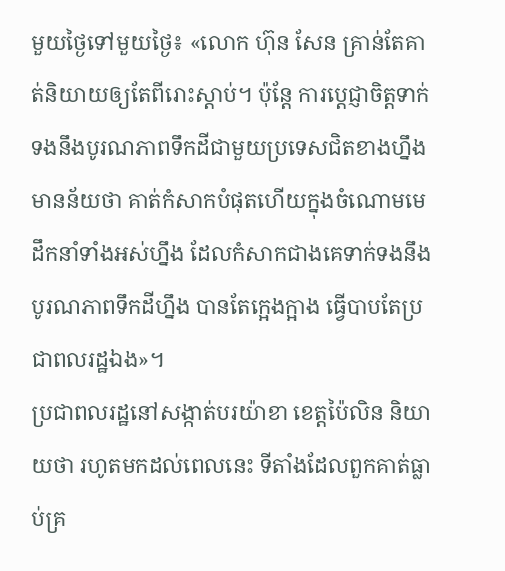មួយថ្ងៃទៅមួយថ្ងៃ៖ «លោក ហ៊ុន សែន គ្រាន់តែគាត់និយាយឲ្យតែពីរោះស្ដាប់។ ប៉ុន្តែ ការប្ដេជ្ញាចិត្តទាក់ទងនឹងបូរណភាពទឹកដីជាមួយប្រទេសជិតខាងហ្នឹង មានន័យថា គាត់កំសាកបំផុតហើយក្នុងចំណោមមេដឹកនាំទាំងអស់ហ្នឹង ដែលកំសាកជាងគេទាក់ទងនឹងបូរណភាពទឹកដីហ្នឹង បានតែក្អេងក្អាង ធ្វើបាបតែប្រជាពលរដ្ឋឯង»។
ប្រជាពលរដ្ឋនៅសង្កាត់បរយ៉ាខា ខេត្តប៉ៃលិន និយាយថា រហូតមកដល់ពេលនេះ ទីតាំងដែលពួកគាត់ធ្លាប់គ្រ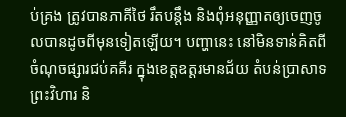ប់គ្រង ត្រូវបានភាគីថៃ រឹតបន្តឹង និងពុំអនុញ្ញាតឲ្យចេញចូលបានដូចពីមុនទៀតឡើយ។ បញ្ហានេះ នៅមិនទាន់គិតពីចំណុចផ្សារជប់គគីរ ក្នុងខេត្តឧត្តរមានជ័យ តំបន់ប្រាសាទព្រះវិហារ និ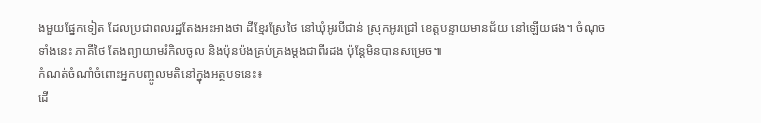ងមួយផ្នែកទៀត ដែលប្រជាពលរដ្ឋតែងអះអាងថា ដីខ្មែរស្រែថៃ នៅឃុំអូរបីជាន់ ស្រុកអូរជ្រៅ ខេត្តបន្ទាយមានជ័យ នៅឡើយផង។ ចំណុចទាំងនេះ ភាគីថៃ តែងព្យាយាមរំកិលចូល និងប៉ុនប៉ងគ្រប់គ្រងម្ដងជាពីរដង ប៉ុន្តែមិនបានសម្រេច៕
កំណត់ចំណាំចំពោះអ្នកបញ្ចូលមតិនៅក្នុងអត្ថបទនេះ៖
ដើ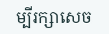ម្បីរក្សាសេច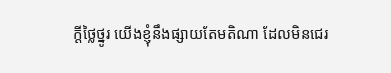ក្ដីថ្លៃថ្នូរ យើងខ្ញុំនឹងផ្សាយតែមតិណា ដែលមិនជេរ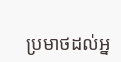ប្រមាថដល់អ្ន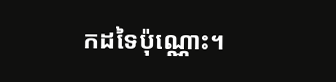កដទៃប៉ុណ្ណោះ។